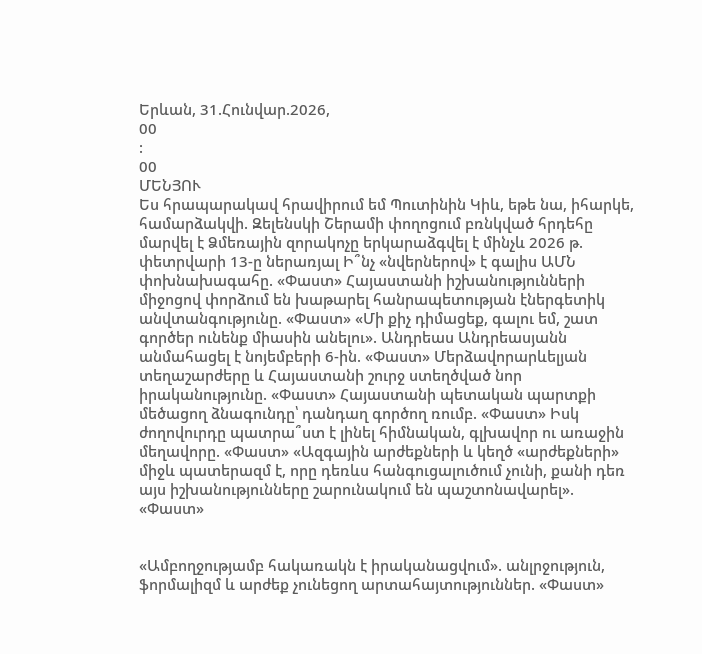Երևան, 31.Հունվար.2026,
00
:
00
ՄԵՆՅՈՒ
Ես հրապարակավ հրավիրում եմ Պուտինին Կիև, եթե նա, իհարկե, համարձակվի. Զելենսկի Շերամի փողոցում բռնկված հրդեհը մարվել է Ձմեռային զորակոչը երկարաձգվել է մինչև 2026 թ. փետրվարի 13-ը ներառյալ Ի՞նչ «նվերներով» է գալիս ԱՄՆ փոխնախագահը. «Փաստ» Հայաստանի իշխանությունների միջոցով փորձում են խաթարել հանրապետության էներգետիկ անվտանգությունը. «Փաստ» «Մի քիչ դիմացեք, գալու եմ, շատ գործեր ունենք միասին անելու». Անդրեաս Անդրեասյանն անմահացել է նոյեմբերի 6-ին. «Փաստ» Մերձավորարևելյան տեղաշարժերը և Հայաստանի շուրջ ստեղծված նոր իրականությունը. «Փաստ» Հայաստանի պետական պարտքի մեծացող ձնագունդը՝ դանդաղ գործող ռումբ. «Փաստ» Իսկ ժողովուրդը պատրա՞ստ է լինել հիմնական, գլխավոր ու առաջին մեղավորը. «Փաստ» «Ազգային արժեքների և կեղծ «արժեքների» միջև պատերազմ է, որը դեռևս հանգուցալուծում չունի, քանի դեռ այս իշխանությունները շարունակում են պաշտոնավարել». «Փաստ»


«Ամբողջությամբ հակառակն է իրականացվում». անլրջություն, ֆորմալիզմ և արժեք չունեցող արտահայտություններ. «Փաստ»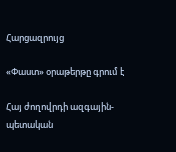Հարցազրույց

«Փաստ» օրաթերթը գրում է

Հայ ժողովրդի ազգային-պետական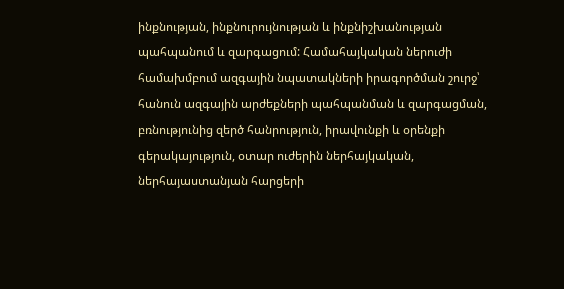ինքնության, ինքնուրույնության և ինքնիշխանության պահպանում և զարգացում: Համահայկական ներուժի համախմբում ազգային նպատակների իրագործման շուրջ՝ հանուն ազգային արժեքների պահպանման և զարգացման, բռնությունից զերծ հանրություն, իրավունքի և օրենքի գերակայություն, օտար ուժերին ներհայկական, ներհայաստանյան հարցերի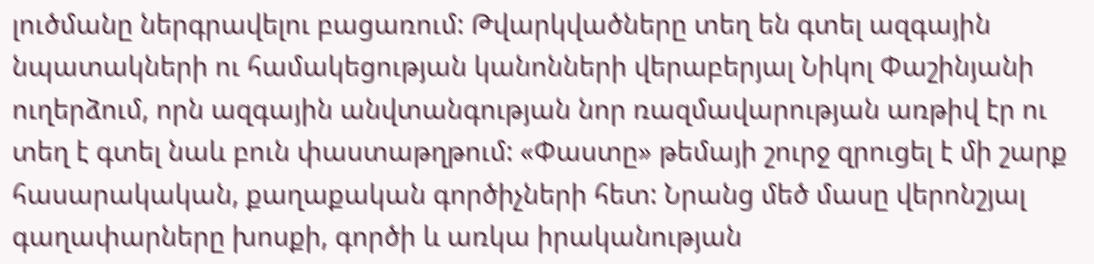լուծմանը ներգրավելու բացառում: Թվարկվածները տեղ են գտել ազգային նպատակների ու համակեցության կանոնների վերաբերյալ Նիկոլ Փաշինյանի ուղերձում, որն ազգային անվտանգության նոր ռազմավարության առթիվ էր ու տեղ է գտել նաև բուն փաստաթղթում: «Փաստը» թեմայի շուրջ զրուցել է մի շարք հասարակական, քաղաքական գործիչների հետ: Նրանց մեծ մասը վերոնշյալ գաղափարները խոսքի, գործի և առկա իրականության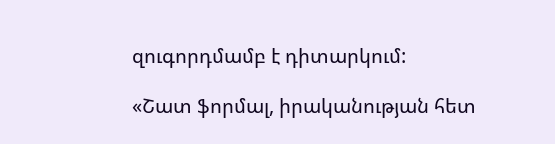զուգորդմամբ է դիտարկում:

«Շատ ֆորմալ, իրականության հետ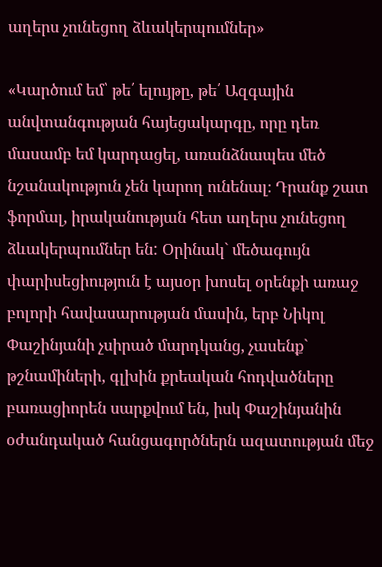աղերս չունեցող ձևակերպումներ»

«Կարծում եմ՝ թե՛ ելույթը, թե՛ Ազգային անվտանգության հայեցակարգը, որը դեռ մասամբ եմ կարդացել, առանձնապես մեծ նշանակություն չեն կարող ունենալ։ Դրանք շատ ֆորմալ, իրականության հետ աղերս չունեցող ձևակերպումներ են: Օրինակ` մեծագույն փարիսեցիություն է այսօր խոսել օրենքի առաջ բոլորի հավասարության մասին, երբ Նիկոլ Փաշինյանի չսիրած մարդկանց, չասենք` թշնամիների, գլխին քրեական հոդվածները բառացիորեն սարքվում են, իսկ Փաշինյանին օժանդակած հանցագործներն ազատության մեջ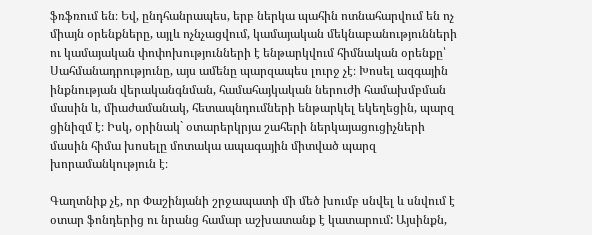ֆռֆռում են։ Եվ, ընդհանրապես, երբ ներկա պահին ոտնահարվում են ոչ միայն օրենքները, այլև ոչնչացվում, կամայական մեկնաբանությունների ու կամայական փոփոխությունների է ենթարկվում հիմնական օրենքը՝ Սահմանադրությունը, այս ամենը պարզապես լուրջ չէ։ Խոսել ազգային ինքնության վերականգնման, համահայկական ներուժի համախմբման մասին և, միաժամանակ, հետապնդումների ենթարկել եկեղեցին, պարզ ցինիզմ է։ Իսկ, օրինակ` օտարերկրյա շահերի ներկայացուցիչների մասին հիմա խոսելը մոտակա ապագային միտված պարզ խորամանկություն է։

Գաղտնիք չէ, որ Փաշինյանի շրջապատի մի մեծ խումբ սնվել և սնվում է օտար ֆոնդերից ու նրանց համար աշխատանք է կատարում: Այսինքն,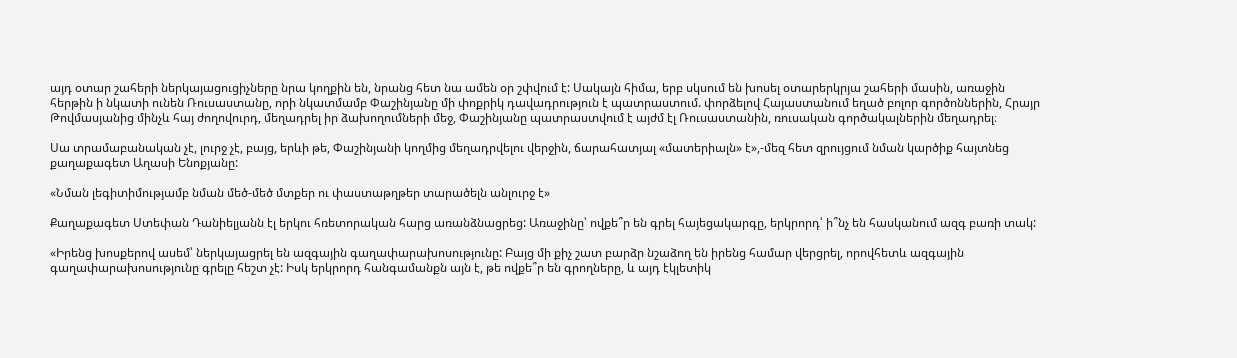այդ օտար շահերի ներկայացուցիչները նրա կողքին են, նրանց հետ նա ամեն օր շփվում է: Սակայն հիմա, երբ սկսում են խոսել օտարերկրյա շահերի մասին, առաջին հերթին ի նկատի ունեն Ռուսաստանը, որի նկատմամբ Փաշինյանը մի փոքրիկ դավադրություն է պատրաստում. փորձելով Հայաստանում եղած բոլոր գործոններին, Հրայր Թովմասյանից մինչև հայ ժողովուրդ, մեղադրել իր ձախողումների մեջ, Փաշինյանը պատրաստվում է այժմ էլ Ռուսաստանին, ռուսական գործակալներին մեղադրել։

Սա տրամաբանական չէ, լուրջ չէ, բայց, երևի թե, Փաշինյանի կողմից մեղադրվելու վերջին, ճարահատյալ «մատերիալն» է»,-մեզ հետ զրույցում նման կարծիք հայտնեց քաղաքագետ Աղասի Ենոքյանը:

«Նման լեգիտիմությամբ նման մեծ-մեծ մտքեր ու փաստաթղթեր տարածելն անլուրջ է»

Քաղաքագետ Ստեփան Դանիելյանն էլ երկու հռետորական հարց առանձնացրեց: Առաջինը՝ ովքե՞ր են գրել հայեցակարգը, երկրորդ՝ ի՞նչ են հասկանում ազգ բառի տակ:

«Իրենց խոսքերով ասեմ՝ ներկայացրել են ազգային գաղափարախոսությունը: Բայց մի քիչ շատ բարձր նշաձող են իրենց համար վերցրել, որովհետև ազգային գաղափարախոսությունը գրելը հեշտ չէ: Իսկ երկրորդ հանգամանքն այն է, թե ովքե՞ր են գրողները, և այդ էկլետիկ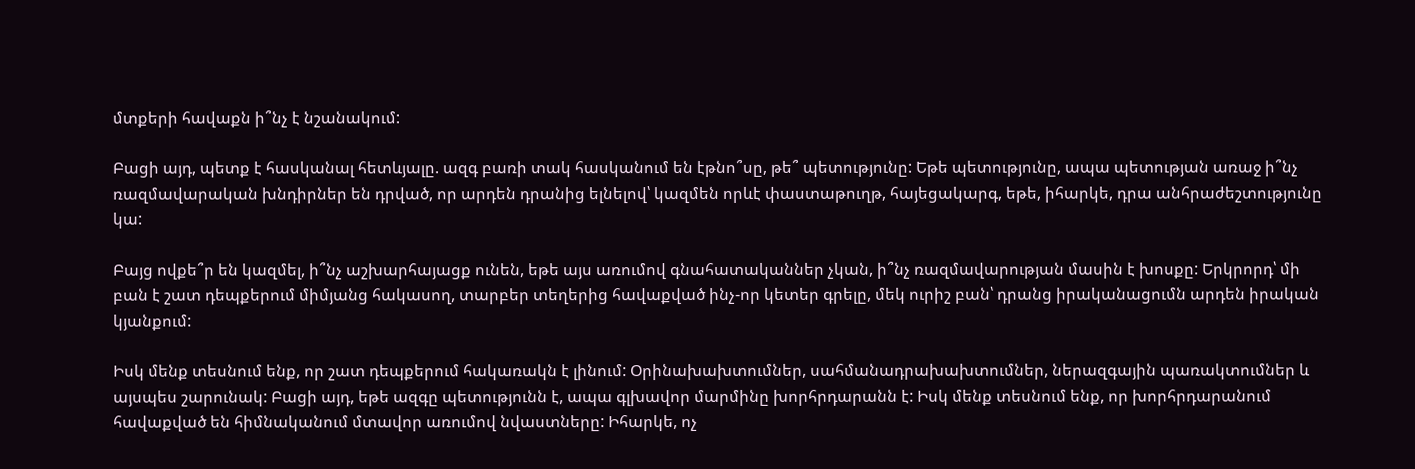մտքերի հավաքն ի՞նչ է նշանակում:

Բացի այդ, պետք է հասկանալ հետևյալը. ազգ բառի տակ հասկանում են էթնո՞սը, թե՞ պետությունը: Եթե պետությունը, ապա պետության առաջ ի՞նչ ռազմավարական խնդիրներ են դրված, որ արդեն դրանից ելնելով՝ կազմեն որևէ փաստաթուղթ, հայեցակարգ, եթե, իհարկե, դրա անհրաժեշտությունը կա:

Բայց ովքե՞ր են կազմել, ի՞նչ աշխարհայացք ունեն, եթե այս առումով գնահատականներ չկան, ի՞նչ ռազմավարության մասին է խոսքը: Երկրորդ՝ մի բան է շատ դեպքերում միմյանց հակասող, տարբեր տեղերից հավաքված ինչ-որ կետեր գրելը, մեկ ուրիշ բան՝ դրանց իրականացումն արդեն իրական կյանքում:

Իսկ մենք տեսնում ենք, որ շատ դեպքերում հակառակն է լինում: Օրինախախտումներ, սահմանադրախախտումներ, ներազգային պառակտումներ և այսպես շարունակ: Բացի այդ, եթե ազգը պետությունն է, ապա գլխավոր մարմինը խորհրդարանն է: Իսկ մենք տեսնում ենք, որ խորհրդարանում հավաքված են հիմնականում մտավոր առումով նվաստները: Իհարկե, ոչ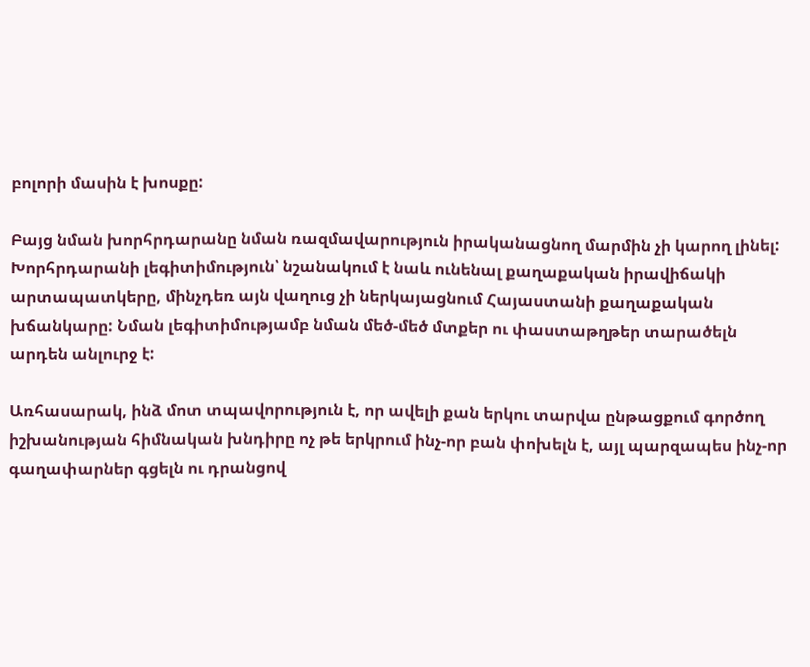բոլորի մասին է խոսքը:

Բայց նման խորհրդարանը նման ռազմավարություն իրականացնող մարմին չի կարող լինել: Խորհրդարանի լեգիտիմություն՝ նշանակում է նաև ունենալ քաղաքական իրավիճակի արտապատկերը, մինչդեռ այն վաղուց չի ներկայացնում Հայաստանի քաղաքական խճանկարը: Նման լեգիտիմությամբ նման մեծ-մեծ մտքեր ու փաստաթղթեր տարածելն արդեն անլուրջ է:

Առհասարակ, ինձ մոտ տպավորություն է, որ ավելի քան երկու տարվա ընթացքում գործող իշխանության հիմնական խնդիրը ոչ թե երկրում ինչ-որ բան փոխելն է, այլ պարզապես ինչ-որ գաղափարներ գցելն ու դրանցով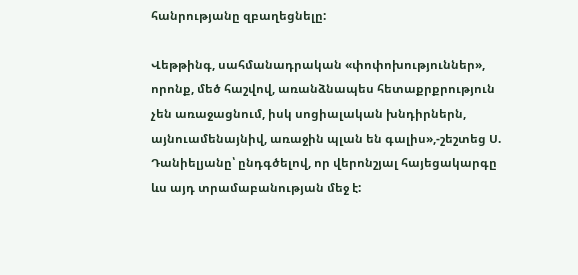հանրությանը զբաղեցնելը:

Վեթթինգ, սահմանադրական «փոփոխություններ», որոնք, մեծ հաշվով, առանձնապես հետաքրքրություն չեն առաջացնում, իսկ սոցիալական խնդիրներն, այնուամենայնիվ, առաջին պլան են գալիս»,-շեշտեց Ս. Դանիելյանը՝ ընդգծելով, որ վերոնշյալ հայեցակարգը ևս այդ տրամաբանության մեջ է: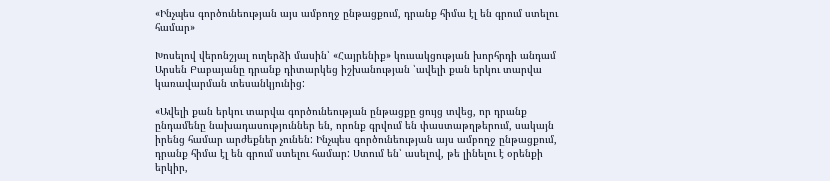«Ինչպես գործունեության այս ամբողջ ընթացքում, դրանք հիմա էլ են գրում ստելու համար»

Խոսելով վերոնշյալ ուղերձի մասին՝ «Հայրենիք» կուսակցության խորհրդի անդամ Արսեն Բաբայանը դրանք դիտարկեց իշխանության ՝ավելի քան երկու տարվա կառավարման տեսանկյունից:

«Ավելի քան երկու տարվա գործունեության ընթացքը ցույց տվեց, որ դրանք ընդամենը նախադասություններ են, որոնք գրվում են փաստաթղթերում, սակայն իրենց համար արժեքներ չունեն: Ինչպես գործունեության այս ամբողջ ընթացքում, դրանք հիմա էլ են գրում ստելու համար: Ստում են՝ ասելով, թե լինելու է օրենքի երկիր,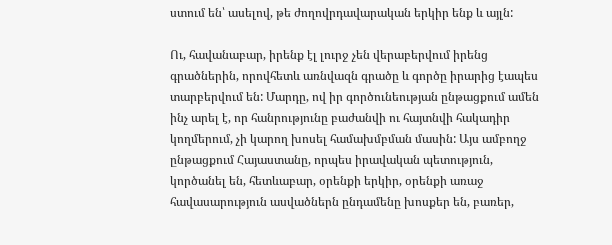ստում են՝ ասելով, թե ժողովրդավարական երկիր ենք և այլն:

Ու, հավանաբար, իրենք էլ լուրջ չեն վերաբերվում իրենց գրածներին, որովհետև առնվազն գրածը և գործը իրարից էապես տարբերվում են: Մարդը, ով իր գործունեության ընթացքում ամեն ինչ արել է, որ հանրությունը բաժանվի ու հայտնվի հակադիր կողմերում, չի կարող խոսել համախմբման մասին: Այս ամբողջ ընթացքում Հայաստանը, որպես իրավական պետություն, կործանել են, հետևաբար, օրենքի երկիր, օրենքի առաջ հավասարություն ասվածներն ընդամենը խոսքեր են, բառեր,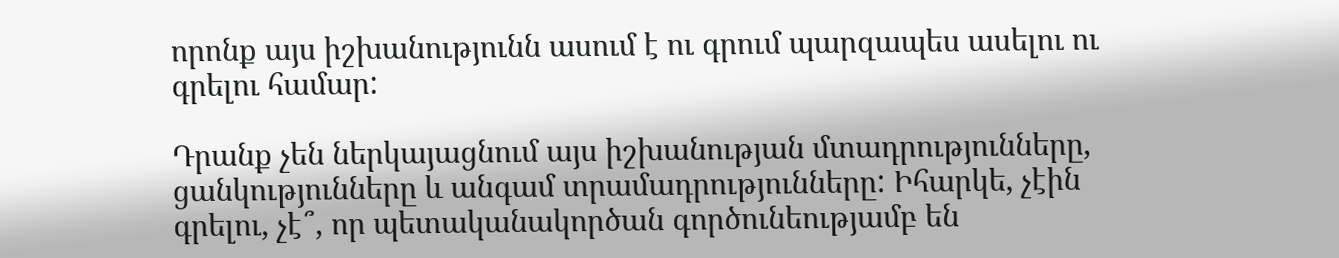որոնք այս իշխանությունն ասում է ու գրում պարզապես ասելու ու գրելու համար:

Դրանք չեն ներկայացնում այս իշխանության մտադրությունները, ցանկությունները և անգամ տրամադրությունները: Իհարկե, չէին գրելու, չէ՞, որ պետականակործան գործունեությամբ են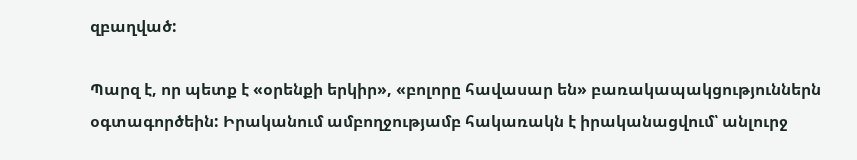զբաղված:

Պարզ է, որ պետք է «օրենքի երկիր», «բոլորը հավասար են» բառակապակցություններն օգտագործեին: Իրականում ամբողջությամբ հակառակն է իրականացվում՝ անլուրջ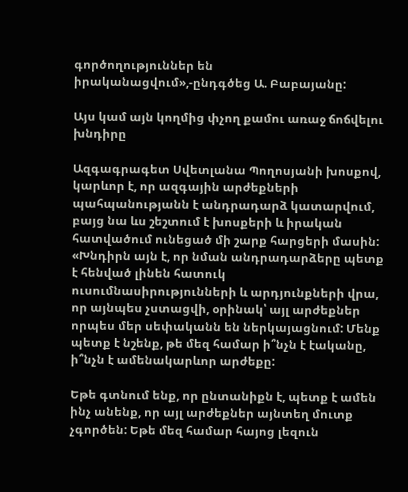գործողություններ են իրականացվում»,-ընդգծեց Ա. Բաբայանը:

Այս կամ այն կողմից փչող քամու առաջ ճոճվելու խնդիրը

Ազգագրագետ Սվետլանա Պողոսյանի խոսքով, կարևոր է, որ ազգային արժեքների պահպանությանն է անդրադարձ կատարվում, բայց նա ևս շեշտում է խոսքերի և իրական հատվածում ունեցած մի շարք հարցերի մասին: «Խնդիրն այն է, որ նման անդրադարձերը պետք է հենված լինեն հատուկ ուսումնասիրությունների և արդյունքների վրա, որ այնպես չստացվի, օրինակ՝ այլ արժեքներ որպես մեր սեփականն են ներկայացնում: Մենք պետք է նշենք, թե մեզ համար ի՞նչն է էականը, ի՞նչն է ամենակարևոր արժեքը:

Եթե գտնում ենք, որ ընտանիքն է, պետք է ամեն ինչ անենք, որ այլ արժեքներ այնտեղ մուտք չգործեն: Եթե մեզ համար հայոց լեզուն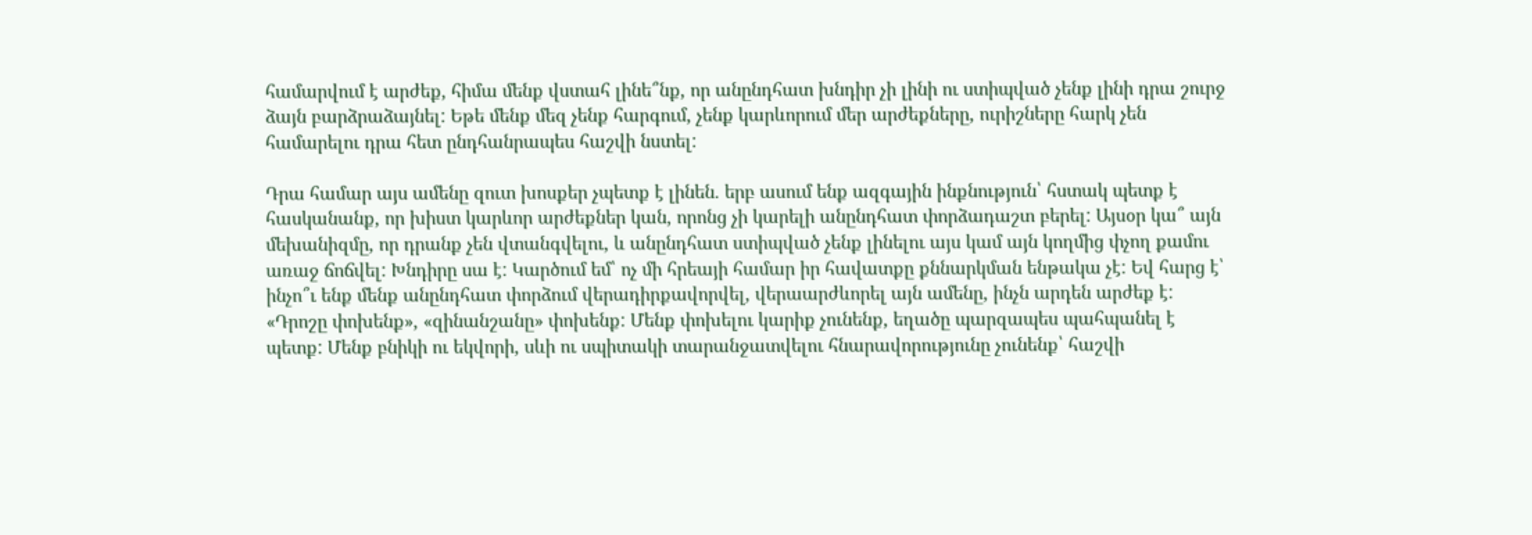համարվում է արժեք, հիմա մենք վստահ լինե՞նք, որ անընդհատ խնդիր չի լինի ու ստիպված չենք լինի դրա շուրջ ձայն բարձրաձայնել: Եթե մենք մեզ չենք հարգում, չենք կարևորում մեր արժեքները, ուրիշները հարկ չեն համարելու դրա հետ ընդհանրապես հաշվի նստել:

Դրա համար այս ամենը զուտ խոսքեր չպետք է լինեն. երբ ասում ենք ազգային ինքնություն՝ հստակ պետք է հասկանանք, որ խիստ կարևոր արժեքներ կան, որոնց չի կարելի անընդհատ փորձադաշտ բերել: Այսօր կա՞ այն մեխանիզմը, որ դրանք չեն վտանգվելու, և անընդհատ ստիպված չենք լինելու այս կամ այն կողմից փչող քամու առաջ ճոճվել: Խնդիրը սա է: Կարծում եմ՝ ոչ մի հրեայի համար իր հավատքը քննարկման ենթակա չէ: Եվ հարց է՝ ինչո՞ւ ենք մենք անընդհատ փորձում վերադիրքավորվել, վերաարժևորել այն ամենը, ինչն արդեն արժեք է: «Դրոշը փոխենք», «զինանշանը» փոխենք: Մենք փոխելու կարիք չունենք, եղածը պարզապես պահպանել է պետք: Մենք բնիկի ու եկվորի, սևի ու սպիտակի տարանջատվելու հնարավորությունը չունենք՝ հաշվի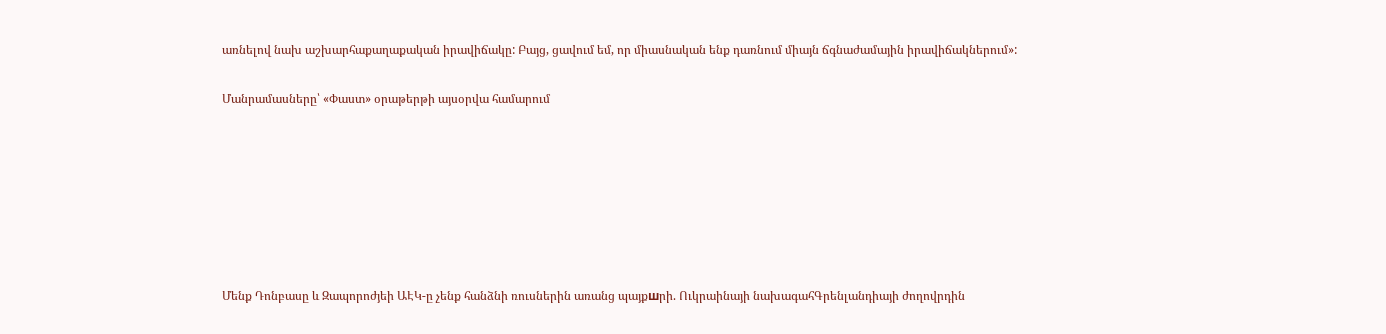առնելով նախ աշխարհաքաղաքական իրավիճակը: Բայց, ցավում եմ, որ միասնական ենք դառնում միայն ճգնաժամային իրավիճակներում»:

Մանրամասները՝ «Փաստ» օրաթերթի այսօրվա համարում







Մենք Դոնբասը և Զապորոժյեի ԱԷԿ-ը չենք հանձնի ռուսներին առանց պայքшրի. Ուկրաինայի նախագահԳրենլանդիայի ժողովրդին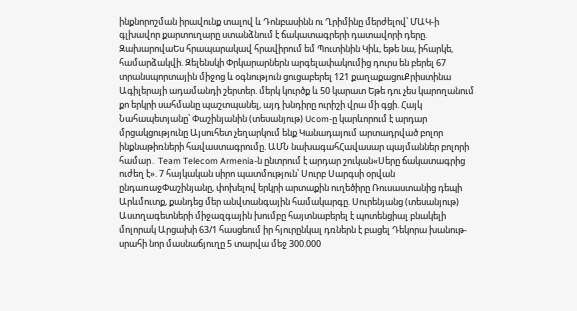ինքնորոշման իրավունք տալով և Դոնբասինն ու Ղրիմինը մերժելով՝ ՄԱԿ-ի գլխավոր քարտուղարը ստանձնում է ճակատագրերի դատավորի դերը. ԶախարովաԵս հրապարակավ հրավիրում եմ Պուտինին Կիև, եթե նա, իհարկե, համարձակվի. Զելենսկի Փրկարարներն արգելափակումից դուրս են բերել 67 տրանսպորտային միջոց և օգնություն ցուցաբերել 121 քաղաքացուՔրիստինա Ագիլերայի ադամանդի շերտեր. մերկ կուրծք և 50 կարատ Եթե դու չես կարողանում քո երկրի սահմանը պաշտպանել, այդ խնդիրը ուրիշի վրա մի գցի. Հայկ Նահապետյանը՝ Փաշինյանին (տեսանյութ) Ucom-ը կարևորում է արդար մրցակցությունը Այսուհետ չեղարկում ենք Կանադայում արտադրված բոլոր ինքնաթիռների հավաստագրումը. ԱՄՆ նախագահՀավասար պայմաններ բոլորի համար․ Team Telecom Armenia-ն ընտրում է արդար շուկան«Սերը ճակատագրից ուժեղ է». 7 հայկական սիրո պատմություն՝ Սուրբ Սարգսի օրվան ընդառաջՓաշինյանը, փոխելով երկրի արտաքին ուղեծիրը Ռուսաստանից դեպի Արևմուտք, քանդեց մեր անվտանգային համակարգը. Սուրենյանց (տեսանյութ) Աստղագետների միջազգային խումբը հայտնաբերել է պոտենցիալ բնակելի մոլորակ Արցախի 63/1 հասցեում իր հյուրընկալ դռներն է բացել Դեկորա խանութ-սրահի նոր մասնաճյուղը 5 տարվա մեջ 300.000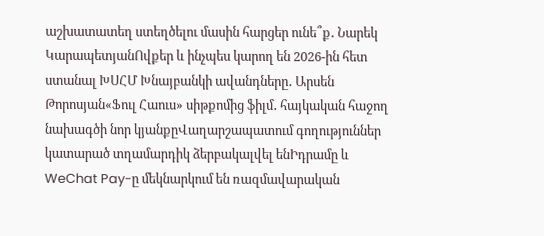աշխատատեղ ստեղծելու մասին հարցեր ունե՞ք․ Նարեկ ԿարապետյանՈվքեր և ինչպես կարող են 2026-ին հետ ստանալ ԽՍՀՄ Խնայբանկի ավանդները․ Արսեն Թորոսյան«Ֆուլ Հաուս» սիթքոմից ֆիլմ․ հայկական հաջող նախագծի նոր կյանքըՎաղարշապատում գողություններ կատարած տղամարդիկ ձերբակալվել ենԻդրամը և WeChat Pay-ը մեկնարկում են ռազմավարական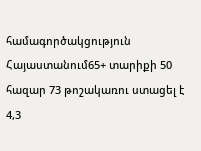համագործակցություն Հայաստանում65+ տարիքի 50 հազար 73 թոշակառու ստացել է 4,3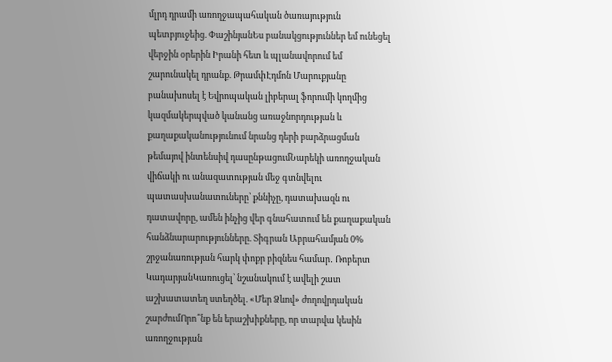մլրդ դրամի առողջապահական ծառայություն պետբյուջեից. ՓաշինյանԵս բանակցություններ եմ ունեցել վերջին օրերին Իրանի հետ և պլանավորում եմ շարունակել դրանք. ԹրամփԷդմոն Մարուքյանը բանախոսել է Եվրոպական լիբերալ ֆորումի կողմից կազմակերպված կանանց առաջնորդության և քաղաքականությունում նրանց դերի բարձրացման թեմայով ինտենսիվ դասընթացումՆարեկի առողջական վիճակի ու անազատության մեջ գտնվելու պատասխանատուները՝ քննիչը, դատախազն ու դատավորը, ամեն ինչից վեր գնահատում են քաղաքական հանձնարարությունները. Տիգրան Աբրահամյան 0% շրջանառության հարկ փոքր բիզնես համար․ Ռոբերտ ԿադարյանԿառուցել՝ նշանակում է ավելի շատ աշխատատեղ ստեղծել. «Մեր Ձևով» ժողովրդական շարժումՈրո՞նք են երաշխիքները, որ տարվա կեսին առողջության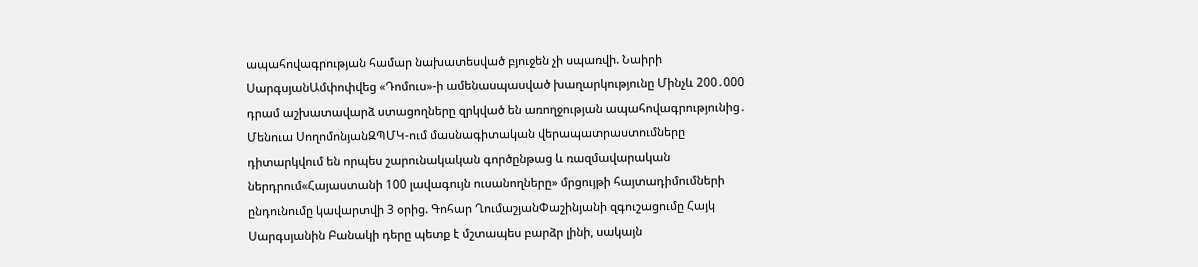ապահովագրության համար նախատեսված բյուջեն չի սպառվի. Նաիրի ՍարգսյանԱմփոփվեց «Դոմուս»-ի ամենասպասված խաղարկությունը Մինչև 200․000 դրամ աշխատավարձ ստացողները զրկված են առողջության ապահովագրությունից․ Մենուա ՍողոմոնյանԶՊՄԿ-ում մասնագիտական վերապատրաստումները դիտարկվում են որպես շարունակական գործընթաց և ռազմավարական ներդրում«Հայաստանի 100 լավագույն ուսանողները» մրցույթի հայտադիմումների ընդունումը կավարտվի 3 օրից. Գոհար ՂումաշյանՓաշինյանի զգուշացումը Հայկ Սարգսյանին Բանակի դերը պետք է մշտապես բարձր լինի, սակայն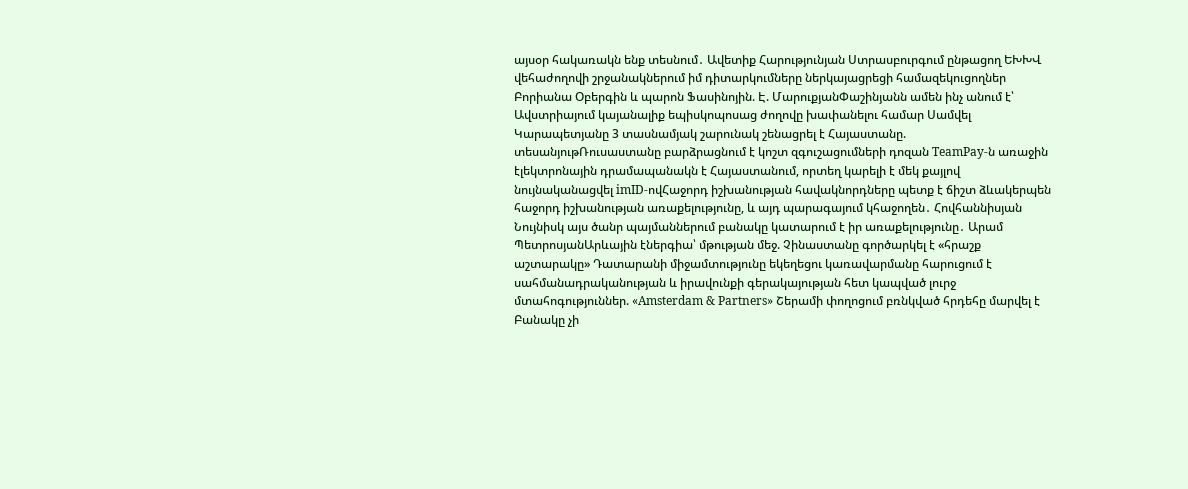այսօր հակառակն ենք տեսնում․ Ավետիք Հարությունյան Ստրասբուրգում ընթացող ԵԽԽՎ վեհաժողովի շրջանակներում իմ դիտարկումները ներկայացրեցի համազեկուցողներ Բորիանա Օբերգին և պարոն Ֆասինոյին. Է. ՄարուքյանՓաշինյանն ամեն ինչ անում է՝ Ավստրիայում կայանալիք եպիսկոպոսաց ժողովը խափանելու համար Սամվել Կարապետյանը 3 տասնամյակ շարունակ շենացրել է Հայաստանը. տեսանյութՌուսաստանը բարձրացնում է կոշտ զգուշացումների դոզան TeamPay-ն առաջին էլեկտրոնային դրամապանակն է Հայաստանում, որտեղ կարելի է մեկ քայլով նույնականացվել imID-ովՀաջորդ իշխանության հավակնորդները պետք է ճիշտ ձևակերպեն հաջորդ իշխանության առաքելությունը, և այդ պարագայում կհաջողեն․ Հովհաննիսյան Նույնիսկ այս ծանր պայմաններում բանակը կատարում է իր առաքելությունը․ Արամ ՊետրոսյանԱրևային էներգիա՝ մթության մեջ. Չինաստանը գործարկել է «հրաշք աշտարակը» Դատարանի միջամտությունը եկեղեցու կառավարմանը հարուցում է սահմանադրականության և իրավունքի գերակայության հետ կապված լուրջ մտահոգություններ. «Amsterdam & Partners» Շերամի փողոցում բռնկված հրդեհը մարվել է Բանակը չի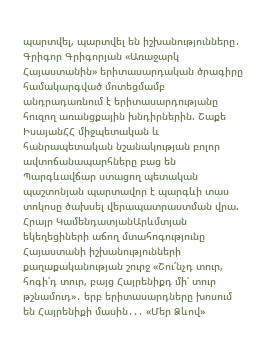պարտվել, պարտվել են իշխանությունները․ Գրիգոր Գրիգորյան «Առաջարկ Հայաստանին» երիտասարդական ծրագիրը համակարգված մոտեցմամբ անդրադառնում է երիտասարդությանը հուզող առանցքային խնդիրներին. Շաքե ԻսայանՀՀ միջպետական և հանրապետական նշանակության բոլոր ավտոճանապարհները բաց են Պարգևավճար ստացող պետական պաշտոնյան պարտավոր է պարգևի տաս տոկոսը ծախսել վերապատրաստման վրա. Հրայր ԿամենդատյանԱրևմտյան եկեղեցիների աճող մտահոգությունը Հայաստանի իշխանությունների քաղաքականության շուրջ «Շու՛նչդ տուր, հոգի՛դ տուր, բայց Հայրենիքդ մի՛ տուր թշնամուդ»․ երբ երիտասարդները խոսում են Հայրենիքի մասին․․․ «Մեր Ձևով»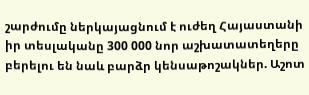շարժումը ներկայացնում է ուժեղ Հայաստանի իր տեսլականը 300 000 նոր աշխատատեղերը բերելու են նաև բարձր կենսաթոշակներ. Աշոտ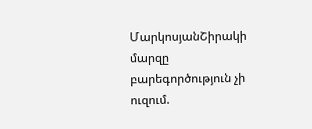ՄարկոսյանՇիրակի մարզը բարեգործություն չի ուզում.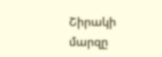Շիրակի մարզը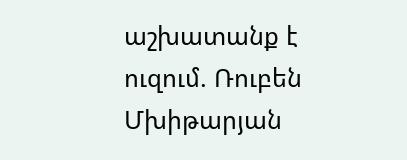աշխատանք է ուզում. Ռուբեն Մխիթարյան